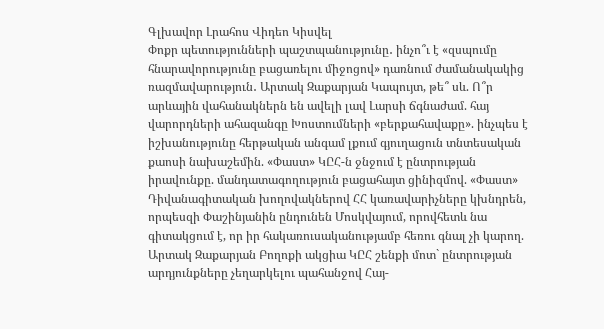Գլխավոր Լրահոս Վիդեո Կիսվել
Փոքր պետությունների պաշտպանությունը․ ինչո՞ւ է «զսպումը հնարավորությունը բացառելու միջոցով» դառնում ժամանակակից ռազմավարություն․ Արտակ Զաքարյան Կապույտ, թե՞ սև. Ո՞ր արևային վահանակներն են ավելի լավ Լարսի ճգնաժամ. հայ վարորդների ահազանգը Խոստումների «բերքահավաքը». ինչպես է իշխանությունը հերթական անգամ լքում գյուղացուն տնտեսական քաոսի նախաշեմին. «Փաստ» ԿԸՀ-ն ջնջում է ընտրության իրավունքը. մանդատագողություն բացահայտ ցինիզմով. «Փաստ» Դիվանագիտական խողովակներով ՀՀ կառավարիչները կխնդրեն, որպեսզի Փաշինյանին ընդունեն Մոսկվայում, որովհետև նա գիտակցում է, որ իր հակառուսականությամբ հեռու գնալ չի կարող. Արտակ Զաքարյան Բողոքի ակցիա ԿԸՀ շենքի մոտ` ընտրության արդյունքները չեղարկելու պահանջով Հայ-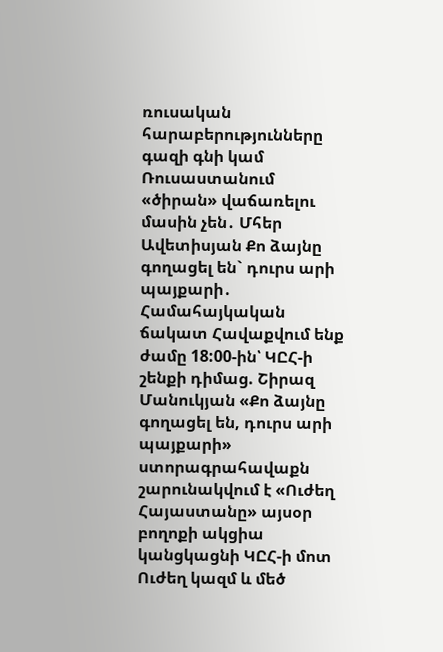ռուսական հարաբերությունները գազի գնի կամ Ռուսաստանում «ծիրան» վաճառելու մասին չեն․ Մհեր Ավետիսյան Քո ձայնը գողացել են` դուրս արի պայքարի․ Համահայկական ճակատ Հավաքվում ենք ժամը 18:00-ին՝ ԿԸՀ-ի շենքի դիմաց. Շիրազ Մանուկյան «Քո ձայնը գողացել են, դուրս արի պայքարի» ստորագրահավաքն շարունակվում է «Ուժեղ Հայաստանը» այսօր բողոքի ակցիա կանցկացնի ԿԸՀ-ի մոտ
Ուժեղ կազմ և մեծ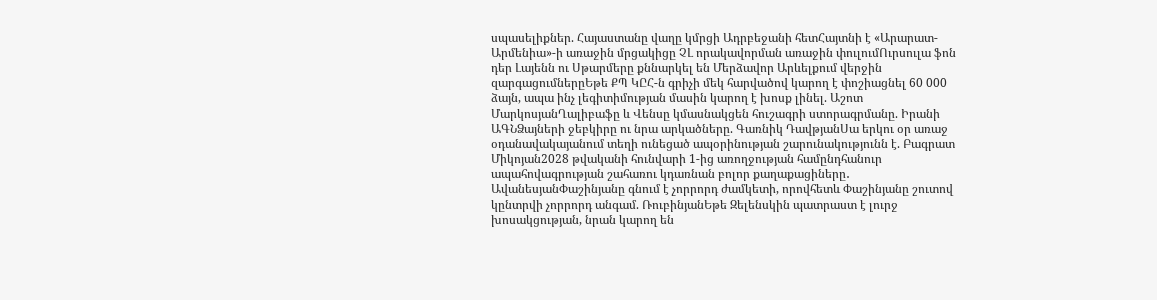սպասելիքներ. Հայաստանը վաղը կմրցի Ադրբեջանի հետՀայտնի է «Արարատ-Արմենիա»-ի առաջին մրցակիցը ՉԼ որակավորման առաջին փուլումՈւրսուլա ֆոն դեր Լայենն ու Սթարմերը քննարկել են Մերձավոր Արևելքում վերջին զարգացումներըԵթե ՔՊ ԿԸՀ-ն գրիչի մեկ հարվածով կարող է փոշիացնել 60 000 ձայն, ապա ինչ լեգիտիմության մասին կարող է խոսք լինել. Աշոտ ՄարկոսյանՂալիբաֆը և Վենսը կմասնակցեն հուշագրի ստորագրմանը. Իրանի ԱԳՆՁայների ջեբկիրը ու նրա արկածները. Գառնիկ ԴավթյանՍա երկու օր առաջ օդանավակայանում տեղի ունեցած ապօրինության շարունակությունն է. Բագրատ Միկոյան2028 թվականի հունվարի 1-ից առողջության համընդհանուր ապահովագրության շահառու կդառնան բոլոր քաղաքացիները․ ԱվանեսյանՓաշինյանը գնում է չորրորդ ժամկետի, որովհետև Փաշինյանը շուտով կընտրվի չորրորդ անգամ. ՌուբինյանԵթե Զելենսկին պատրաստ է լուրջ խոսակցության, նրան կարող են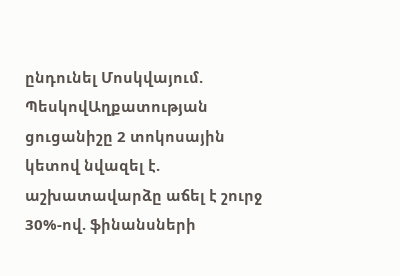ընդունել Մոսկվայում. ՊեսկովԱղքատության ցուցանիշը 2 տոկոսային կետով նվազել է. աշխատավարձը աճել է շուրջ 30%-ով. ֆինանսների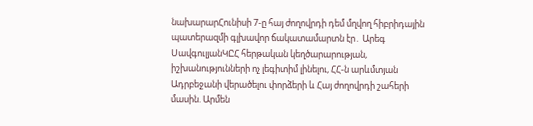նախարարՀունիսի 7-ը հայ ժողովրդի դեմ մղվող հիբրիդային պատերազմի գլխավոր ճակատամարտն էր․ Արեգ ՍավգուլյանԿԸՀ հերթական կեղծարարության, իշխանությունների ոչ լեգիտիմ լինելու, ՀՀ-ն արևմտյան Ադրբեջանի վերածելու փորձերի և Հայ ժողովրդի շահերի մասին. Արմեն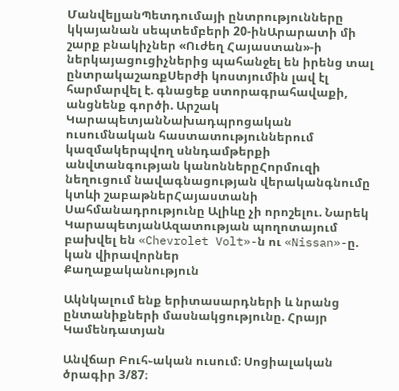ՄանվելյանՊետդումայի ընտրությունները կկայանան սեպտեմբերի 20-ինԱրարատի մի շարք բնակիչներ «Ուժեղ Հայաստան»-ի ներկայացուցիչներից պահանջել են իրենց տալ ընտրակաշառքՍերժի կոստյումին լավ էլ հարմարվել է. գնացեք ստորագրահավաքի, անցնենք գործի. Արշակ ԿարապետյանՆախադպրոցական ուսումնական հաստատություններում կազմակերպվող սննդամթերքի անվտանգության կանոններըՀորմուզի նեղուցում նավագնացության վերականգնումը կտևի շաբաթներՀայաստանի Սահմանադրությունը Ալիևը չի որոշելու. Նարեկ ԿարապետյանԱզատության պողոտայում բախվել են «Chevrolet Volt»-ն ու «Nissan»-ը. կան վիրավորներ
Քաղաքականություն

Ակնկալում ենք երիտասարդների և նրանց ընտանիքների մասնակցությունը. Հրայր Կամենդատյան

Անվճար Բուհ֊ական ուսում։ Սոցիալական ծրագիր 3/87։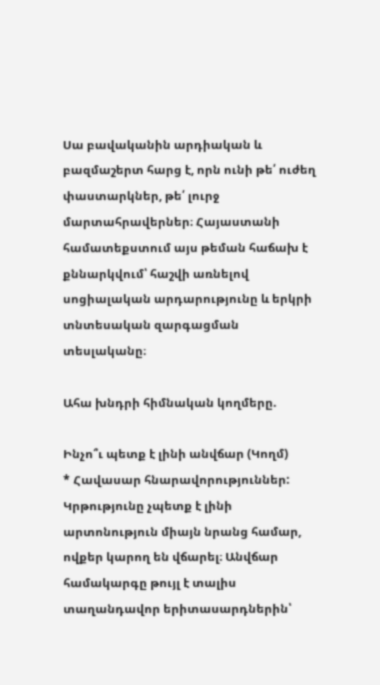Սա բավականին արդիական և բազմաշերտ հարց է, որն ունի թե՛ ուժեղ փաստարկներ, թե՛ լուրջ մարտահրավերներ։ Հայաստանի համատեքստում այս թեման հաճախ է քննարկվում՝ հաշվի առնելով սոցիալական արդարությունը և երկրի տնտեսական զարգացման տեսլականը։

Ահա խնդրի հիմնական կողմերը.

Ինչո՞ւ պետք է լինի անվճար (Կողմ)
* Հավասար հնարավորություններ: Կրթությունը չպետք է լինի արտոնություն միայն նրանց համար, ովքեր կարող են վճարել։ Անվճար համակարգը թույլ է տալիս տաղանդավոր երիտասարդներին՝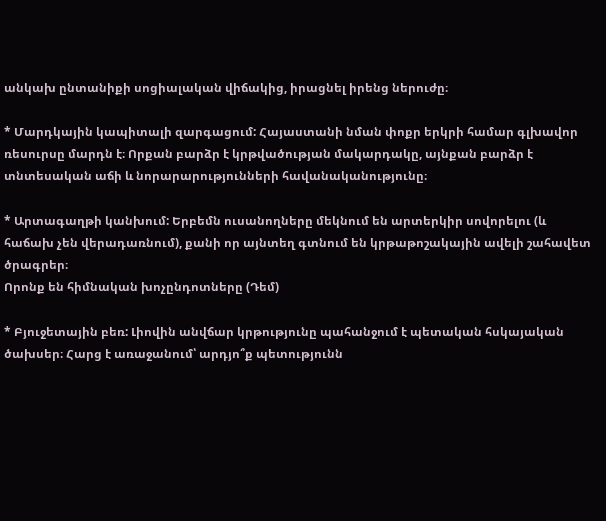անկախ ընտանիքի սոցիալական վիճակից, իրացնել իրենց ներուժը։

* Մարդկային կապիտալի զարգացում: Հայաստանի նման փոքր երկրի համար գլխավոր ռեսուրսը մարդն է։ Որքան բարձր է կրթվածության մակարդակը, այնքան բարձր է տնտեսական աճի և նորարարությունների հավանականությունը։

* Արտագաղթի կանխում: Երբեմն ուսանողները մեկնում են արտերկիր սովորելու (և հաճախ չեն վերադառնում), քանի որ այնտեղ գտնում են կրթաթոշակային ավելի շահավետ ծրագրեր։
Որոնք են հիմնական խոչընդոտները (Դեմ)

* Բյուջետային բեռ: Լիովին անվճար կրթությունը պահանջում է պետական հսկայական ծախսեր։ Հարց է առաջանում՝ արդյո՞ք պետությունն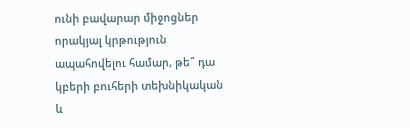ունի բավարար միջոցներ որակյալ կրթություն ապահովելու համար, թե՞ դա կբերի բուհերի տեխնիկական և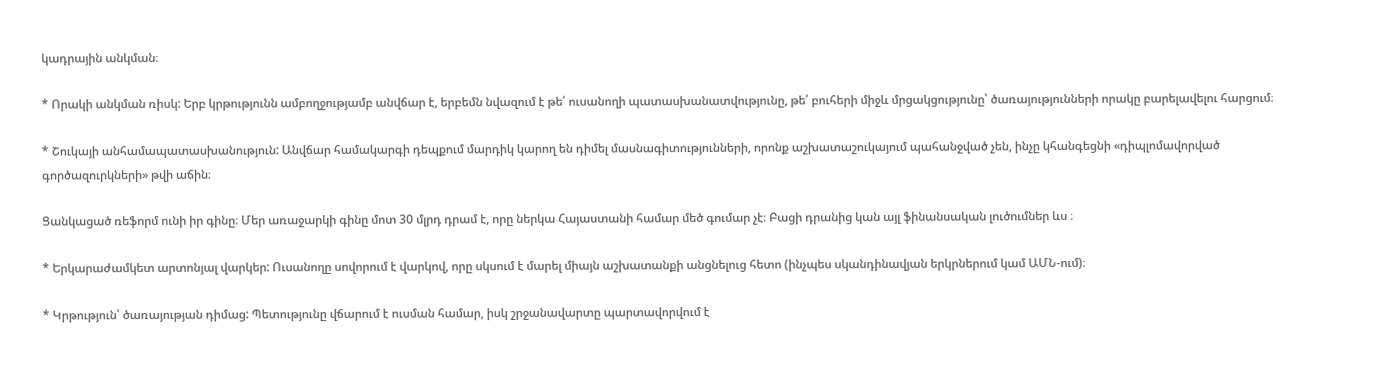կադրային անկման։

* Որակի անկման ռիսկ: Երբ կրթությունն ամբողջությամբ անվճար է, երբեմն նվազում է թե՛ ուսանողի պատասխանատվությունը, թե՛ բուհերի միջև մրցակցությունը՝ ծառայությունների որակը բարելավելու հարցում։

* Շուկայի անհամապատասխանություն: Անվճար համակարգի դեպքում մարդիկ կարող են դիմել մասնագիտությունների, որոնք աշխատաշուկայում պահանջված չեն, ինչը կհանգեցնի «դիպլոմավորված գործազուրկների» թվի աճին։

Ցանկացած ռեֆորմ ունի իր գինը։ Մեր առաջարկի գինը մոտ 30 մլրդ դրամ է, որը ներկա Հայաստանի համար մեծ գումար չէ։ Բացի դրանից կան այլ ֆինանսական լուծումներ ևս ։

* Երկարաժամկետ արտոնյալ վարկեր: Ուսանողը սովորում է վարկով, որը սկսում է մարել միայն աշխատանքի անցնելուց հետո (ինչպես սկանդինավյան երկրներում կամ ԱՄՆ-ում)։

* Կրթություն՝ ծառայության դիմաց: Պետությունը վճարում է ուսման համար, իսկ շրջանավարտը պարտավորվում է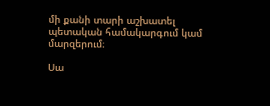մի քանի տարի աշխատել պետական համակարգում կամ մարզերում։

Սա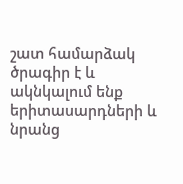շատ համարձակ ծրագիր է և ակնկալում ենք երիտասարդների և նրանց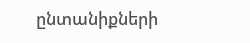ընտանիքների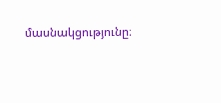մասնակցությունը։